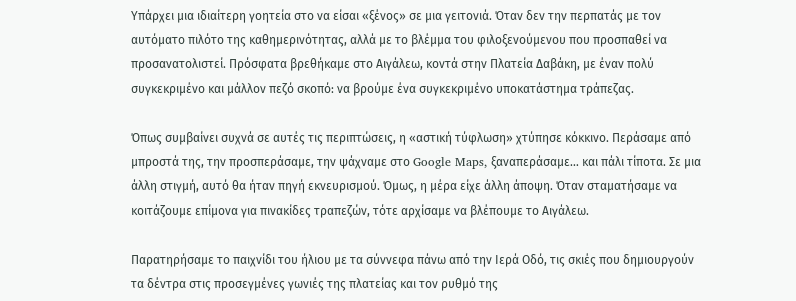Υπάρχει μια ιδιαίτερη γοητεία στο να είσαι «ξένος» σε μια γειτονιά. Όταν δεν την περπατάς με τον αυτόματο πιλότο της καθημερινότητας, αλλά με το βλέμμα του φιλοξενούμενου που προσπαθεί να προσανατολιστεί. Πρόσφατα βρεθήκαμε στο Αιγάλεω, κοντά στην Πλατεία Δαβάκη, με έναν πολύ συγκεκριμένο και μάλλον πεζό σκοπό: να βρούμε ένα συγκεκριμένο υποκατάστημα τράπεζας.

Όπως συμβαίνει συχνά σε αυτές τις περιπτώσεις, η «αστική τύφλωση» χτύπησε κόκκινο. Περάσαμε από μπροστά της, την προσπεράσαμε, την ψάχναμε στο Google Maps, ξαναπεράσαμε… και πάλι τίποτα. Σε μια άλλη στιγμή, αυτό θα ήταν πηγή εκνευρισμού. Όμως, η μέρα είχε άλλη άποψη. Όταν σταματήσαμε να κοιτάζουμε επίμονα για πινακίδες τραπεζών, τότε αρχίσαμε να βλέπουμε το Αιγάλεω.

Παρατηρήσαμε το παιχνίδι του ήλιου με τα σύννεφα πάνω από την Ιερά Οδό, τις σκιές που δημιουργούν τα δέντρα στις προσεγμένες γωνιές της πλατείας και τον ρυθμό της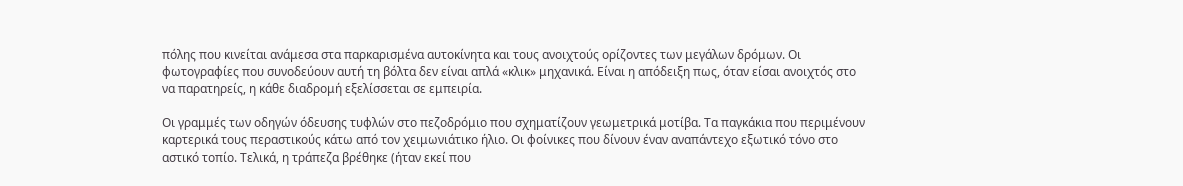πόλης που κινείται ανάμεσα στα παρκαρισμένα αυτοκίνητα και τους ανοιχτούς ορίζοντες των μεγάλων δρόμων. Οι φωτογραφίες που συνοδεύουν αυτή τη βόλτα δεν είναι απλά «κλικ» μηχανικά. Είναι η απόδειξη πως, όταν είσαι ανοιχτός στο να παρατηρείς, η κάθε διαδρομή εξελίσσεται σε εμπειρία.

Οι γραμμές των οδηγών όδευσης τυφλών στο πεζοδρόμιο που σχηματίζουν γεωμετρικά μοτίβα. Τα παγκάκια που περιμένουν καρτερικά τους περαστικούς κάτω από τον χειμωνιάτικο ήλιο. Οι φοίνικες που δίνουν έναν αναπάντεχο εξωτικό τόνο στο αστικό τοπίο. Τελικά, η τράπεζα βρέθηκε (ήταν εκεί που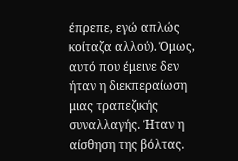έπρεπε, εγώ απλώς κοίταζα αλλού). Όμως, αυτό που έμεινε δεν ήταν η διεκπεραίωση μιας τραπεζικής συναλλαγής. Ήταν η αίσθηση της βόλτας.